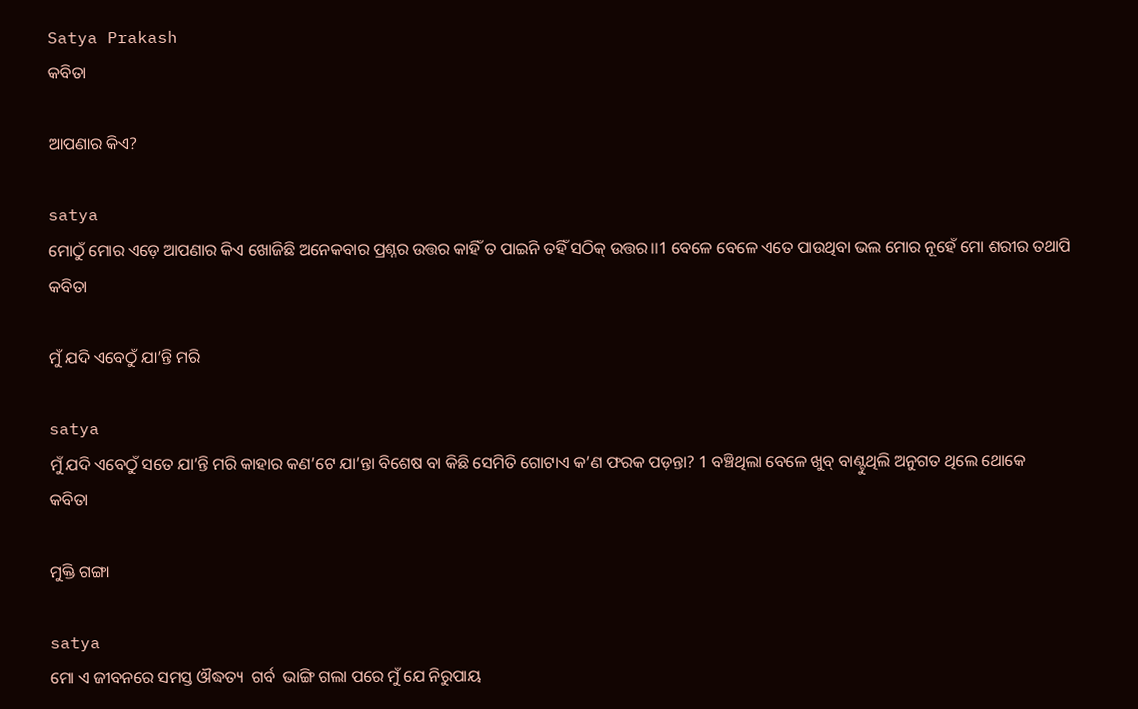Satya Prakash
କବିତା

ଆପଣାର କିଏ?

satya
ମୋଠୁଁ ମୋର ଏଡ଼େ ଆପଣାର କିଏ ଖୋଜିଛି ଅନେକବାର ପ୍ରଶ୍ନର ଉତ୍ତର କାହିଁ ତ ପାଇନି ତହିଁ ସଠିକ୍ ଉତ୍ତର।।1 ବେଳେ ବେଳେ ଏତେ ପାଉଥିବା ଭଲ ମୋର ନୂହେଁ ମୋ ଶରୀର ତଥାପି
କବିତା

ମୁଁ ଯଦି ଏବେଠୁଁ ଯା’ନ୍ତି ମରି

satya
ମୁଁ ଯଦି ଏବେଠୁଁ ସତେ ଯା’ନ୍ତି ମରି କାହାର କଣ’ଟେ ଯା’ନ୍ତା ବିଶେଷ ବା କିଛି ସେମିତି ଗୋଟାଏ କ’ଣ ଫରକ ପଡ଼ନ୍ତା? 1 ବଞ୍ଚିଥିଲା ବେଳେ ଖୁବ୍ ବାଣ୍ଟୁଥିଲି ଅନୁଗତ ଥିଲେ ଥୋକେ
କବିତା

ମୁକ୍ତି ଗଙ୍ଗା

satya
ମୋ ଏ ଜୀବନରେ ସମସ୍ତ ଔଦ୍ଧତ୍ୟ  ଗର୍ବ  ଭାଙ୍ଗି ଗଲା ପରେ ମୁଁ ଯେ ନିରୁପାୟ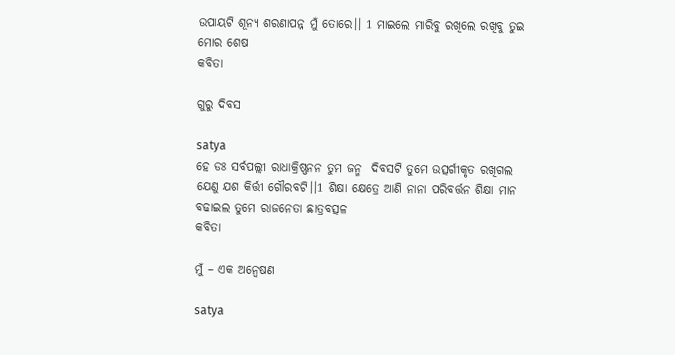ଉପାୟଟି ଶୂନ୍ୟ ଶରଣାପନ୍ନ ମୁଁ ତୋରେ।। 1 ମାଇଲେ ମାରିବୁ ରଖିଲେ ରଖିବୁ ତୁଇ ମୋର ଶେଷ
କବିତା

ଗୁରୁ ଦିବସ

satya
ହେ ଡଃ ସର୍ବପଲ୍ଲୀ ରାଧାକ୍ରିଷ୍ଣନନ ତୁମ ଜନ୍ମ  ଦିବସଟି ତୁମେ ଉତ୍ସର୍ଗୀକୃତ ରଖିଗଲ ଯେଣୁ ଯଶ କିର୍ତ୍ତୀ ଗୌରବଟି।।1 ଶିକ୍ଷା କ୍ଷେତ୍ରେ ଆଣି ନାନା ପରିବର୍ତ୍ତନ ଶିକ୍ଷା ମାନ ବଢାଇଲ ତୁମେ ରାଜନେତା ଛାତ୍ରବତ୍ସଳ
କବିତା

ମୁଁ – ଏକ ଅନ୍ୱେଷଣ

satya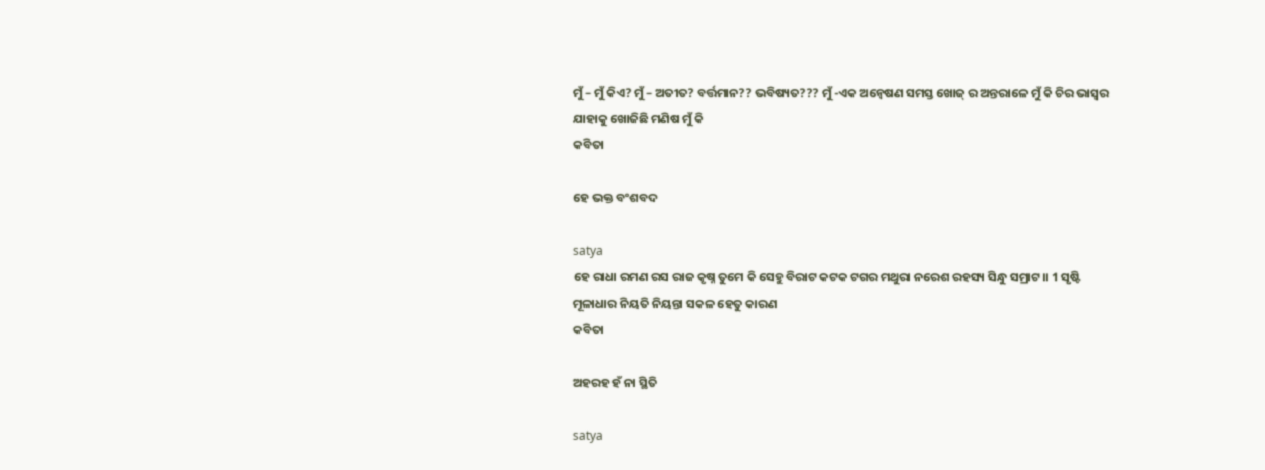ମୁଁ – ମୁଁ କିଏ? ମୁଁ – ଅତୀତ? ବର୍ତ୍ତମାନ?? ଭବିଷ୍ୟତ??? ମୁଁ -ଏକ ଅନ୍ୱେଷଣ ସମସ୍ତ ଖୋଜ୍ ର ଅନ୍ତରାଳେ ମୁଁ କି ଚିର ଭାସ୍ବର ଯାହାକୁ ଖୋଜିଛି ମଣିଷ ମୁଁ କି
କବିତା

ହେ ଭକ୍ତ ବଂଶବଦ

satya
ହେ ରାଧା ରମଣ ରସ ରାଜ କୃଷ୍ନ ତୁମେ କି ସେହୁ ବିରାଟ କଟକ ଟଗର ମଥୁରା ନରେଶ ରହସ୍ୟ ସିନ୍ଧୁ ସମ୍ରାଟ।। 1 ସୃଷ୍ଟି ମୂଳାଧାର ନିୟତି ନିୟନ୍ତା ସକଳ ହେତୁ କାରଣ
କବିତା

ଅହରହ ହଁ ନା ସ୍ଥିତି

satya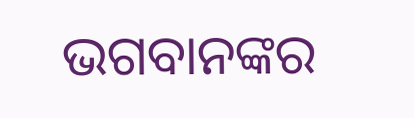ଭଗବାନଙ୍କର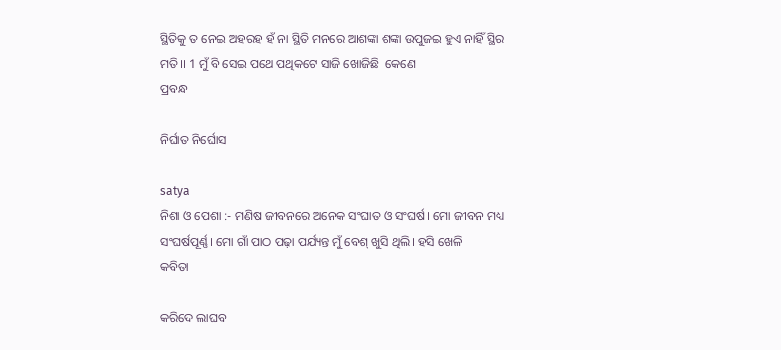ସ୍ଥିତିକୁ ତ ନେଇ ଅହରହ ହଁ ନା ସ୍ଥିତି ମନରେ ଆଶଙ୍କା ଶଙ୍କା ଉପୁଜଇ ହୁଏ ନାହିଁ ସ୍ଥିର ମତି।। 1 ମୁଁ ବି ସେଇ ପଥେ ପଥିକଟେ ସାଜି ଖୋଜିଛି  କେଣେ
ପ୍ରବନ୍ଧ

ନିର୍ଘାତ ନିର୍ଘୋସ

satya
ନିଶା ଓ ପେଶା :- ମଣିଷ ଜୀବନରେ ଅନେକ ସଂଘାତ ଓ ସଂଘର୍ଷ। ମୋ ଜୀବନ ମଧ୍ୟ ସଂଘର୍ଷପୂର୍ଣ୍ଣ। ମୋ ଗାଁ ପାଠ ପଢ଼ା ପର୍ଯ୍ୟନ୍ତ ମୁଁ ବେଶ୍ ଖୁସି ଥିଲି। ହସି ଖେଳି
କବିତା

କରିଦେ ଲାଘବ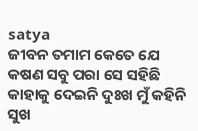satya
ଜୀବନ ତମାମ କେତେ ଯେ କଷଣ ସବୁ ପରା ସେ ସହିଛି କାହାକୁ ଦେଇନି ଦୁଃଖ ମୁଁ କହିନି ସୁଖ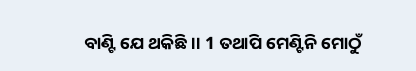ବାଣ୍ଟି ଯେ ଥକିଛି।। 1 ତଥାପି ମେଣ୍ଟିନି ମୋଠୁଁ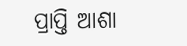ପ୍ରାପ୍ତି ଆଶା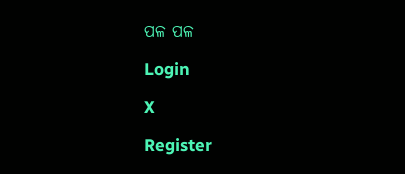ପଳ ପଳ

Login

X

Register